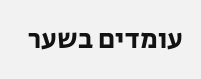עומדים בשער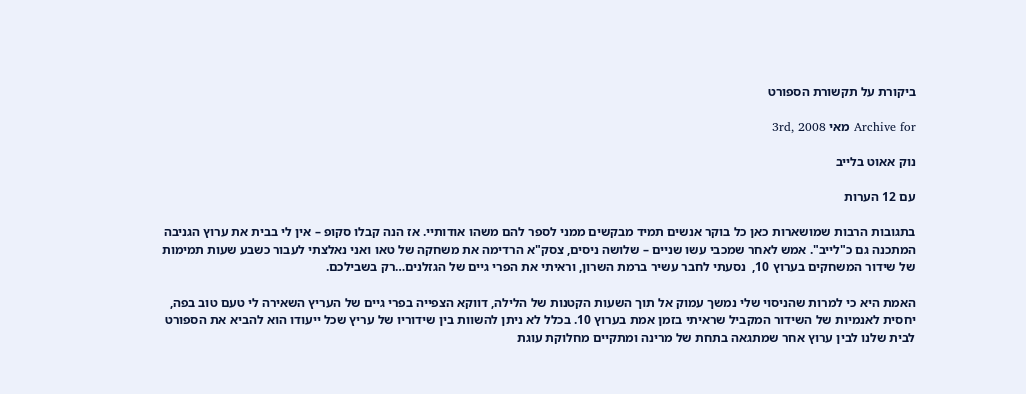ביקורת על תקשורת הספורט

Archive for מאי 3rd, 2008

נוק אאוט בלייב

עם 12 הערות

בתגובות הרבות שמושארות כאן כל בוקר אנשים תמיד מבקשים ממני לספר להם משהו אודותיי. אז הנה קבלו סקופ – אין לי בבית את ערוץ הגניבה המתכנה גם כ"לייב". אמש לאחר שמכבי עשו שניים – שלושה ניסים, צסק"א הרדימה את משחקה של טאו ואני נאלצתי לעבור כשבע שעות תמימות של שידור המשחקים בערוץ 10,  נסעתי לחבר עשיר ברמת השרון, וראיתי את הפרי גיים של הגזלנים…רק בשבילכם.

האמת היא כי למרות שהניסוי שלי נמשך עמוק אל תוך השעות הקטנות של הלילה, דווקא הצפייה בפרי גיים של העריץ השאירה לי טעם טוב בפה, יחסית לאנמיות של השידור המקביל שראיתי בזמן אמת בערוץ 10. בכלל לא ניתן להשוות בין שידוריו של עריץ שכל ייעודו הוא להביא את הספורט לבית שלנו לבין ערוץ אחר שמתגאה בתחת של מרינה ומתקיים מחלוקת עוגת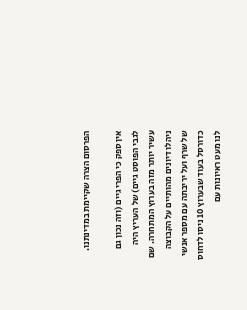הפרסום הצרה שקיימת במדינתנו.

אין ספק כי הפרי גיים (וזה נכון גם לגבי הפוסט גיים) של העריץ היה עשיר יותר מזה בערוץ המתחרה. שם ניהלו דיונים מהותיים על הקבוצה של שרף ועל יריבתה עם מספר אנשי כדורסל בעוד שבערוץ 10 ניסו לדחוס לנו מעט ראיונות עם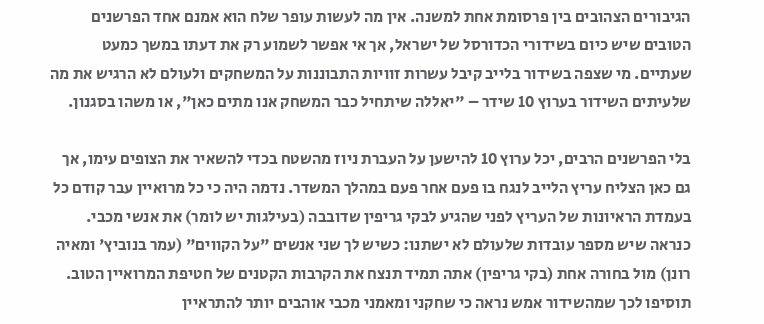הגיבורים הצהובים בין פרסומת אחת למשנה. אין מה לעשות עופר שלח הוא אמנם אחד הפרשנים הטובים שיש כיום בשידורי הכדורסל של ישראל, אך אי אפשר לשמוע רק את דעתו במשך כמעט שעתיים. מי שצפה בשידור בלייב קיבל עשרות זוויות התבוננות על המשחקים ולעולם לא הרגיש את מה שלעיתים השידור בערוץ 10 שידר – "יאללה שיתחיל כבר המשחק אנו מתים כאן", או משהו בסגנון.

בלי הפרשנים הרבים, יכל ערוץ 10 להישען על העברת ניוז מהשטח בכדי להשאיר את הצופים עימו, אך גם כאן הצליח עריץ הלייב לנגח בו פעם אחר פעם במהלך המשדר. נדמה היה כי כל מרואיין עבר קודם כל בעמדת הראיונות של העריץ לפני שהגיע לבקי גריפין שדובבה (בעילגות יש לומר) את אנשי מכבי. כנראה שיש מספר עובדות שלעולם לא ישתנו: כשיש לך שני אנשים "על הקווים" (עמר בנוביץ' ומאיה רונן) מול בחורה אחת (בקי גריפין) אתה תמיד תנצח את הקרבות הקטנים של חטיפת המרואיין הטוב. תוסיפו לכך שמהשידור אמש נראה כי שחקני ומאמני מכבי אוהבים יותר להתראיין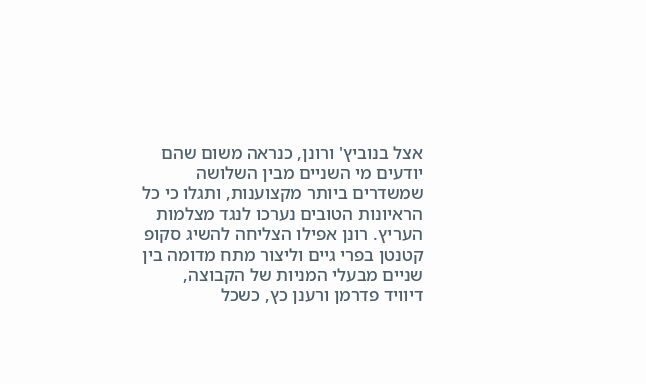אצל בנוביץ' ורונן, כנראה משום שהם יודעים מי השניים מבין השלושה שמשדרים ביותר מקצוענות, ותגלו כי כל הראיונות הטובים נערכו לנגד מצלמות העריץ. רונן אפילו הצליחה להשיג סקופ קטנטן בפרי גיים וליצור מתח מדומה בין שניים מבעלי המניות של הקבוצה, דיוויד פדרמן ורענן כץ, כשכל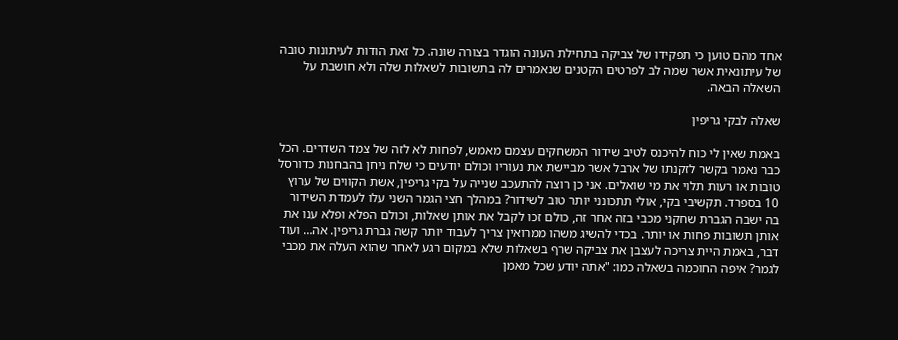אחד מהם טוען כי תפקידו של צביקה בתחילת העונה הוגדר בצורה שונה. כל זאת הודות לעיתונות טובה של עיתונאית אשר שמה לב לפרטים הקטנים שנאמרים לה בתשובות לשאלות שלה ולא חושבת על השאלה הבאה.

שאלה לבקי גריפין

באמת שאין לי כוח להיכנס לטיב שידור המשחקים עצמם מאמש, לפחות לא לזה של צמד השדרים. הכל כבר נאמר בקשר לזקנתו של ארבל אשר מביישת את נעוריו וכולם יודעים כי שלח ניחן בהבחנות כדורסל טובות או רעות תלוי את מי שואלים. אני כן רוצה להתעכב שנייה על בקי גריפין, אשת הקווים של ערוץ 10 בספרד. תקשיבי בקי, אולי תתכונני יותר טוב לשידור? במהלך חצי הגמר השני עלו לעמדת השידור בה ישבה הגברת שחקני מכבי בזה אחר זה, כולם זכו לקבל את אותן שאלות, וכולם הפלא ופלא ענו את אותן תשובות פחות או יותר. בכדי להשיג משהו ממרואין צריך לעבוד יותר קשה גברת גריפין. אה… ועוד דבר, באמת היית צריכה לעצבן את צביקה שרף בשאלות שלא במקום רגע לאחר שהוא העלה את מכבי לגמר? איפה החוכמה בשאלה כמו: "אתה יודע שכל מאמן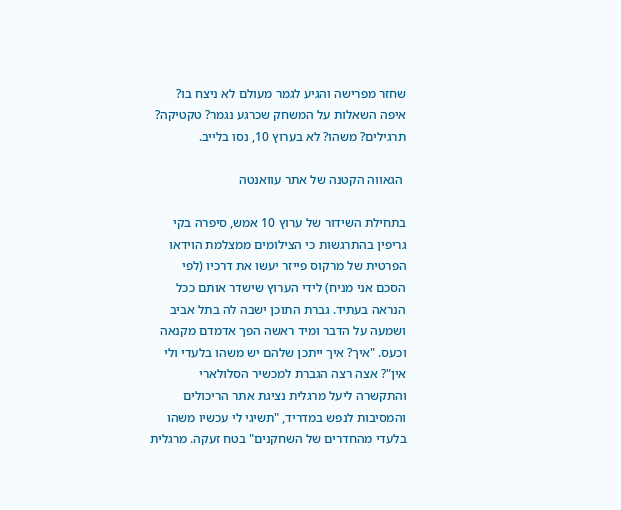שחזר מפרישה והגיע לגמר מעולם לא ניצח בו? איפה השאלות על המשחק שכרגע נגמר? טקטיקה? תרגילים? משהו? לא בערוץ 10, נסו בלייב.

 הגאווה הקטנה של אתר עוואנטה

בתחילת השידור של ערוץ 10 אמש, סיפרה בקי גריפין בהתרגשות כי הצילומים ממצלמת הוידאו הפרטית של מרקוס פייזר יעשו את דרכיו (לפי הסכם אני מניח) לידי הערוץ שישדר אותם ככל הנראה בעתיד. גברת התוכן ישבה לה בתל אביב ושמעה על הדבר ומיד ראשה הפך אדמדם מקנאה וכעס. "איך? איך ייתכן שלהם יש משהו בלעדי ולי אין"? אצה רצה הגברת למכשיר הסלולארי והתקשרה ליעל מרגלית נציגת אתר הריכולים והמסיבות לנפש במדריד, "תשיגי לי עכשיו משהו בלעדי מהחדרים של השחקנים" בטח זעקה. מרגלית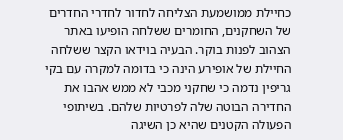כחיילת ממושמעת הצליחה לחדור לחדרי החדרים של השחקנים, החומרים ששלחה הופיעו באתר הצהוב לפנות בוקר. הבעיה בוידאו הקצר ששלחה החיילת של אופירע הינה כי בדומה למקרה עם בקי גריפין נדמה כי שחקני מכבי לא ממש אהבו את החדירה הבוטה שלה לפרטיות שלהם. בשיתופי הפעולה הקטנים שהיא כן השיגה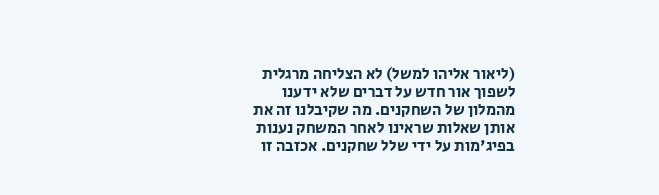(ליאור אליהו למשל) לא הצליחה מרגלית לשפוך אור חדש על דברים שלא ידענו מהמלון של השחקנים. מה שקיבלנו זה את אותן שאלות שראינו לאחר המשחק נענות בפיג'מות על ידי שלל שחקנים. אכזבה זו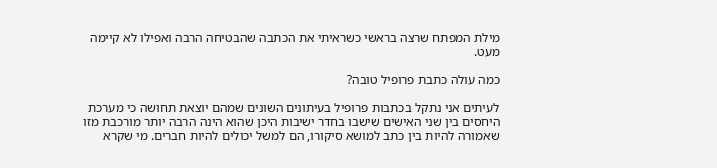מילת המפתח שרצה בראשי כשראיתי את הכתבה שהבטיחה הרבה ואפילו לא קיימה מעט.

כמה עולה כתבת פרופיל טובה?

לעיתים אני נתקל בכתבות פרופיל בעיתונים השונים שמהם יוצאת תחושה כי מערכת היחסים בין שני האישים שישבו בחדר ישיבות היכן שהוא הינה הרבה יותר מורכבת מזו שאמורה להיות בין כתב למושא סיקורו, הם למשל יכולים להיות חברים. מי שקרא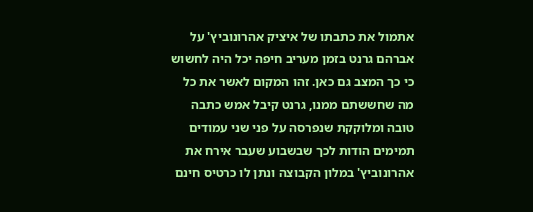אתמול את כתבתו של איציק אהרונוביץ' על אברהם גרנט בזמן מעריב חיפה יכל היה לחשוש כי כך המצב גם כאן. זהו המקום לאשר את כל מה שחששתם ממנו, גרנט קיבל אמש כתבה טובה ומלוקקת שנפרסה על פני שני עמודים תמימים הודות לכך שבשבוע שעבר אירח את אהרונוביץ' במלון הקבוצה ונתן לו כרטיס חינם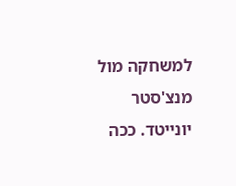למשחקה מול מנצ'סטר יונייטד. ככה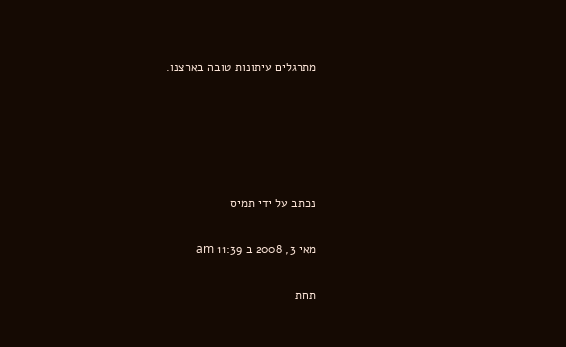מתרגלים עיתונות טובה בארצנו.





נכתב על ידי תמיס

מאי 3, 2008 ב 11:39 am

תחת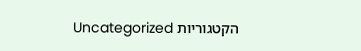הקטגוריות Uncategorized